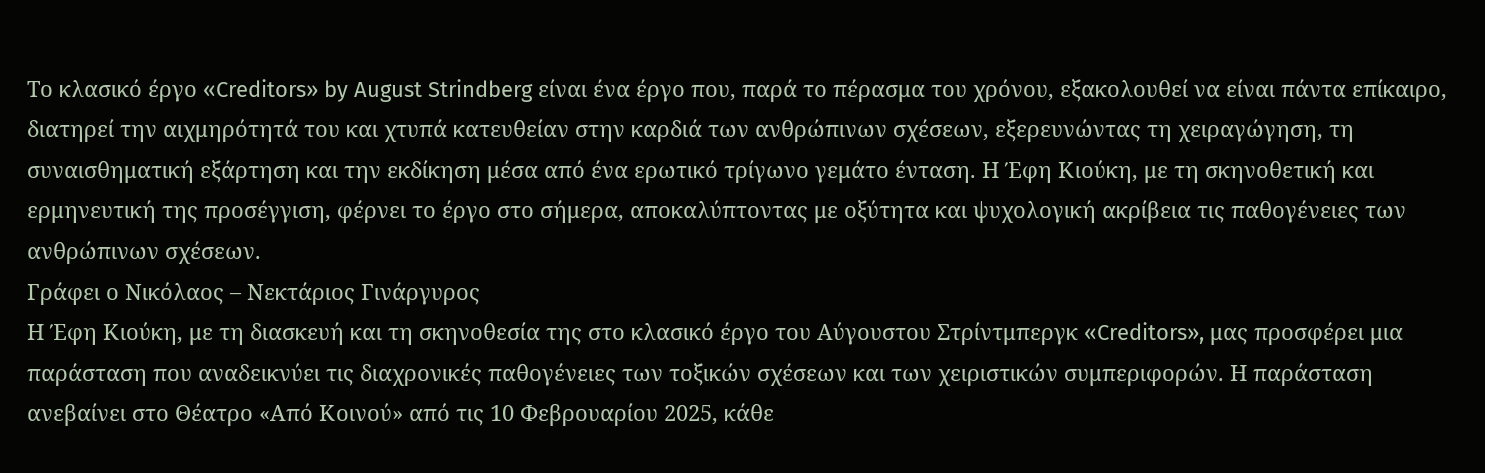Το κλασικό έργο «Creditors» by August Strindberg είναι ένα έργο που, παρά το πέρασμα του χρόνου, εξακολουθεί να είναι πάντα επίκαιρο, διατηρεί την αιχμηρότητά του και χτυπά κατευθείαν στην καρδιά των ανθρώπινων σχέσεων, εξερευνώντας τη χειραγώγηση, τη συναισθηματική εξάρτηση και την εκδίκηση μέσα από ένα ερωτικό τρίγωνο γεμάτο ένταση. Η Έφη Κιούκη, με τη σκηνοθετική και ερμηνευτική της προσέγγιση, φέρνει το έργο στο σήμερα, αποκαλύπτοντας με οξύτητα και ψυχολογική ακρίβεια τις παθογένειες των ανθρώπινων σχέσεων.
Γράφει ο Νικόλαος – Νεκτάριος Γινάργυρος
Η Έφη Κιούκη, με τη διασκευή και τη σκηνοθεσία της στο κλασικό έργο του Αύγουστου Στρίντμπεργκ «Creditors», μας προσφέρει μια παράσταση που αναδεικνύει τις διαχρονικές παθογένειες των τοξικών σχέσεων και των χειριστικών συμπεριφορών. Η παράσταση ανεβαίνει στο Θέατρο «Από Κοινού» από τις 10 Φεβρουαρίου 2025, κάθε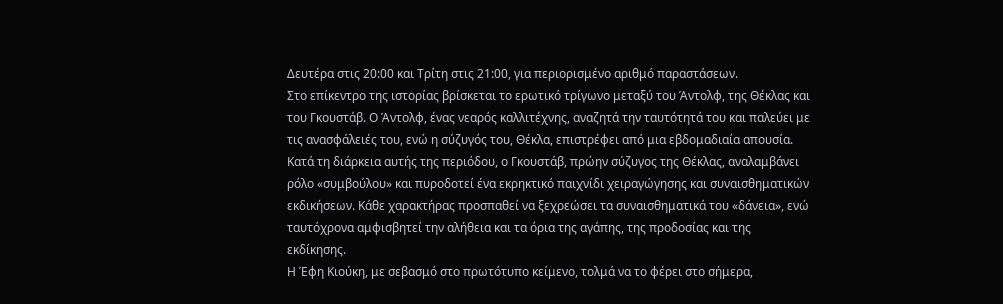Δευτέρα στις 20:00 και Τρίτη στις 21:00, για περιορισμένο αριθμό παραστάσεων.
Στο επίκεντρο της ιστορίας βρίσκεται το ερωτικό τρίγωνο μεταξύ του Άντολφ, της Θέκλας και του Γκουστάβ. Ο Άντολφ, ένας νεαρός καλλιτέχνης, αναζητά την ταυτότητά του και παλεύει με τις ανασφάλειές του, ενώ η σύζυγός του, Θέκλα, επιστρέφει από μια εβδομαδιαία απουσία. Κατά τη διάρκεια αυτής της περιόδου, ο Γκουστάβ, πρώην σύζυγος της Θέκλας, αναλαμβάνει ρόλο «συμβούλου» και πυροδοτεί ένα εκρηκτικό παιχνίδι χειραγώγησης και συναισθηματικών εκδικήσεων. Κάθε χαρακτήρας προσπαθεί να ξεχρεώσει τα συναισθηματικά του «δάνεια», ενώ ταυτόχρονα αμφισβητεί την αλήθεια και τα όρια της αγάπης, της προδοσίας και της εκδίκησης.
Η Έφη Κιούκη, με σεβασμό στο πρωτότυπο κείμενο, τολμά να το φέρει στο σήμερα,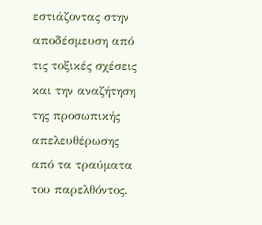εστιάζοντας στην αποδέσμευση από τις τοξικές σχέσεις και την αναζήτηση της προσωπικής απελευθέρωσης από τα τραύματα του παρελθόντος.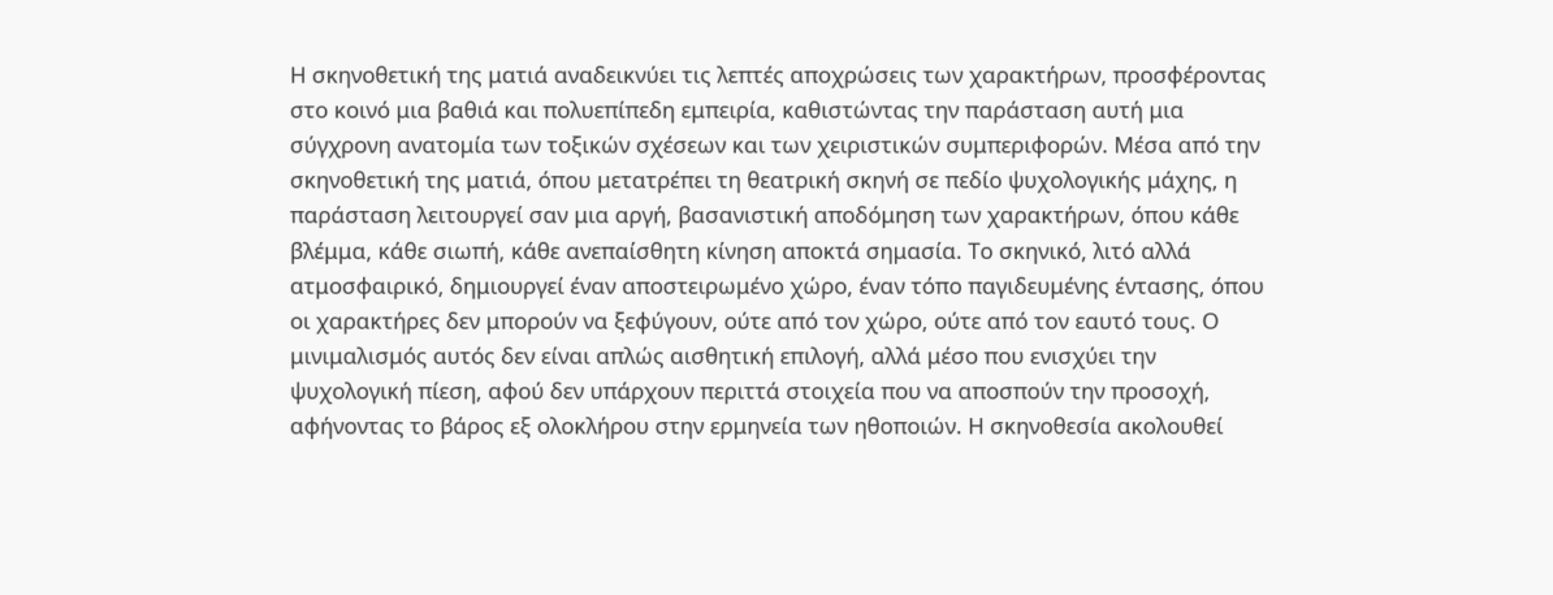Η σκηνοθετική της ματιά αναδεικνύει τις λεπτές αποχρώσεις των χαρακτήρων, προσφέροντας στο κοινό μια βαθιά και πολυεπίπεδη εμπειρία, καθιστώντας την παράσταση αυτή μια σύγχρονη ανατομία των τοξικών σχέσεων και των χειριστικών συμπεριφορών. Μέσα από την σκηνοθετική της ματιά, όπου μετατρέπει τη θεατρική σκηνή σε πεδίο ψυχολογικής μάχης, η παράσταση λειτουργεί σαν μια αργή, βασανιστική αποδόμηση των χαρακτήρων, όπου κάθε βλέμμα, κάθε σιωπή, κάθε ανεπαίσθητη κίνηση αποκτά σημασία. Το σκηνικό, λιτό αλλά ατμοσφαιρικό, δημιουργεί έναν αποστειρωμένο χώρο, έναν τόπο παγιδευμένης έντασης, όπου οι χαρακτήρες δεν μπορούν να ξεφύγουν, ούτε από τον χώρο, ούτε από τον εαυτό τους. Ο μινιμαλισμός αυτός δεν είναι απλώς αισθητική επιλογή, αλλά μέσο που ενισχύει την ψυχολογική πίεση, αφού δεν υπάρχουν περιττά στοιχεία που να αποσπούν την προσοχή, αφήνοντας το βάρος εξ ολοκλήρου στην ερμηνεία των ηθοποιών. Η σκηνοθεσία ακολουθεί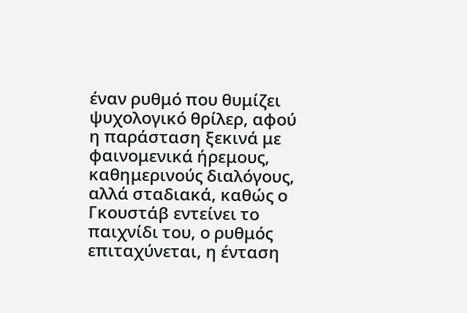έναν ρυθμό που θυμίζει ψυχολογικό θρίλερ, αφού η παράσταση ξεκινά με φαινομενικά ήρεμους, καθημερινούς διαλόγους, αλλά σταδιακά, καθώς ο Γκουστάβ εντείνει το παιχνίδι του, ο ρυθμός επιταχύνεται, η ένταση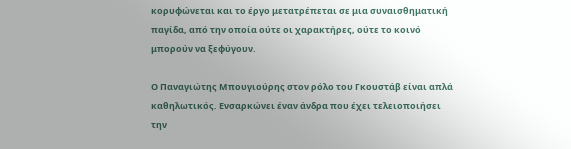κορυφώνεται και το έργο μετατρέπεται σε μια συναισθηματική παγίδα, από την οποία ούτε οι χαρακτήρες, ούτε το κοινό μπορούν να ξεφύγουν.

Ο Παναγιώτης Μπουγιούρης στον ρόλο του Γκουστάβ είναι απλά καθηλωτικός. Ενσαρκώνει έναν άνδρα που έχει τελειοποιήσει την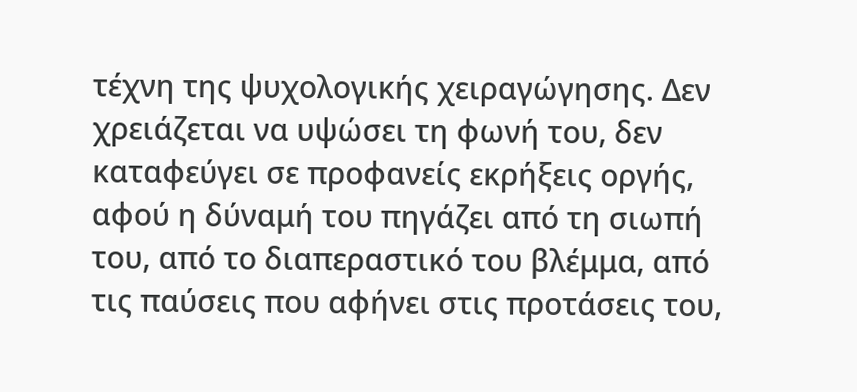τέχνη της ψυχολογικής χειραγώγησης. Δεν χρειάζεται να υψώσει τη φωνή του, δεν καταφεύγει σε προφανείς εκρήξεις οργής, αφού η δύναμή του πηγάζει από τη σιωπή του, από το διαπεραστικό του βλέμμα, από τις παύσεις που αφήνει στις προτάσεις του,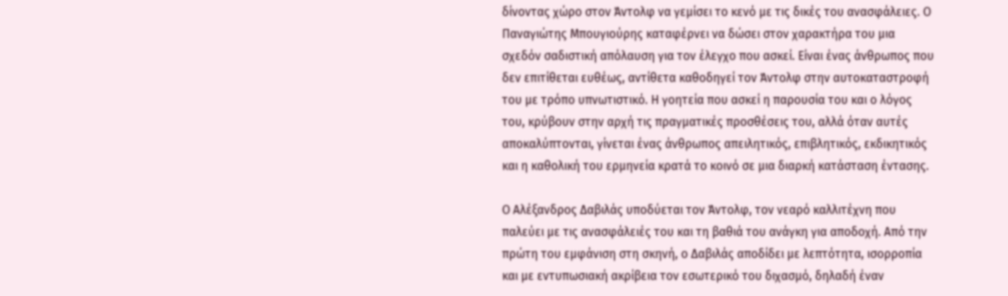δίνοντας χώρο στον Άντολφ να γεμίσει το κενό με τις δικές του ανασφάλειες. Ο Παναγιώτης Μπουγιούρης καταφέρνει να δώσει στον χαρακτήρα του μια σχεδόν σαδιστική απόλαυση για τον έλεγχο που ασκεί. Είναι ένας άνθρωπος που δεν επιτίθεται ευθέως, αντίθετα καθοδηγεί τον Άντολφ στην αυτοκαταστροφή του με τρόπο υπνωτιστικό. Η γοητεία που ασκεί η παρουσία του και ο λόγος του, κρύβουν στην αρχή τις πραγματικές προσθέσεις του, αλλά όταν αυτές αποκαλύπτονται, γίνεται ένας άνθρωπος απειλητικός, επιβλητικός, εκδικητικός και η καθολική του ερμηνεία κρατά το κοινό σε μια διαρκή κατάσταση έντασης.

Ο Αλέξανδρος Δαβιλάς υποδύεται τον Άντολφ, τον νεαρό καλλιτέχνη που παλεύει με τις ανασφάλειές του και τη βαθιά του ανάγκη για αποδοχή. Από την πρώτη του εμφάνιση στη σκηνή, ο Δαβιλάς αποδίδει με λεπτότητα, ισορροπία και με εντυπωσιακή ακρίβεια τον εσωτερικό του διχασμό, δηλαδή έναν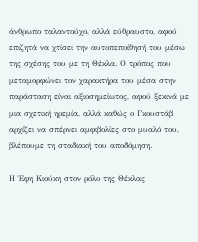άνθρωπο ταλαντούχο, αλλά εύθραυστο, αφού επιζητά να χτίσει την αυτοπεποίθησή του μέσω της σχέσης του με τη Θέκλα. Ο τρόπος που μεταμορφώνει τον χαρακτήρα του μέσα στην παράσταση είναι αξιοσημείωτος, αφού ξεκινά με μια σχετική ηρεμία, αλλά καθώς ο Γκουστάβ αρχίζει να σπέρνει αμφιβολίες στο μυαλό του, βλέπουμε τη σταδιακή του αποδόμηση.

Η Έφη Κιούκη στον ρόλο της Θέκλας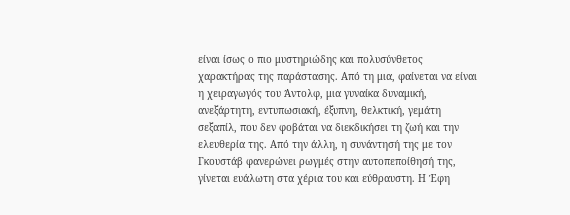είναι ίσως ο πιο μυστηριώδης και πολυσύνθετος χαρακτήρας της παράστασης. Από τη μια, φαίνεται να είναι η χειραγωγός του Άντολφ, μια γυναίκα δυναμική, ανεξάρτητη, εντυπωσιακή, έξυπνη, θελκτική, γεμάτη σεξαπίλ, που δεν φοβάται να διεκδικήσει τη ζωή και την ελευθερία της. Από την άλλη, η συνάντησή της με τον Γκουστάβ φανερώνει ρωγμές στην αυτοπεποίθησή της, γίνεται ευάλωτη στα χέρια του και εύθραυστη. Η Έφη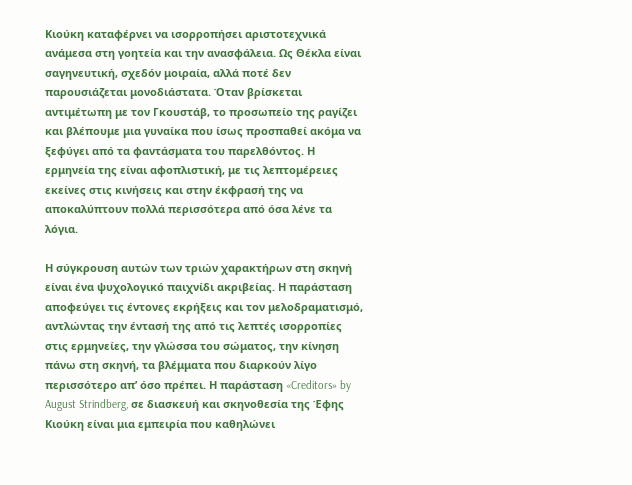Κιούκη καταφέρνει να ισορροπήσει αριστοτεχνικά ανάμεσα στη γοητεία και την ανασφάλεια. Ως Θέκλα είναι σαγηνευτική, σχεδόν μοιραία, αλλά ποτέ δεν παρουσιάζεται μονοδιάστατα. Όταν βρίσκεται αντιμέτωπη με τον Γκουστάβ, το προσωπείο της ραγίζει και βλέπουμε μια γυναίκα που ίσως προσπαθεί ακόμα να ξεφύγει από τα φαντάσματα του παρελθόντος. Η ερμηνεία της είναι αφοπλιστική, με τις λεπτομέρειες εκείνες στις κινήσεις και στην έκφρασή της να αποκαλύπτουν πολλά περισσότερα από όσα λένε τα λόγια.

Η σύγκρουση αυτών των τριών χαρακτήρων στη σκηνή είναι ένα ψυχολογικό παιχνίδι ακριβείας. Η παράσταση αποφεύγει τις έντονες εκρήξεις και τον μελοδραματισμό, αντλώντας την έντασή της από τις λεπτές ισορροπίες στις ερμηνείες, την γλώσσα του σώματος, την κίνηση πάνω στη σκηνή, τα βλέμματα που διαρκούν λίγο περισσότερο απ’ όσο πρέπει. Η παράσταση «Creditors» by August Strindberg, σε διασκευή και σκηνοθεσία της Έφης Κιούκη είναι μια εμπειρία που καθηλώνει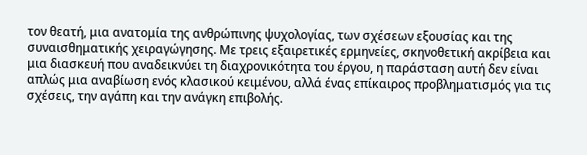τον θεατή, μια ανατομία της ανθρώπινης ψυχολογίας, των σχέσεων εξουσίας και της συναισθηματικής χειραγώγησης. Με τρεις εξαιρετικές ερμηνείες, σκηνοθετική ακρίβεια και μια διασκευή που αναδεικνύει τη διαχρονικότητα του έργου, η παράσταση αυτή δεν είναι απλώς μια αναβίωση ενός κλασικού κειμένου, αλλά ένας επίκαιρος προβληματισμός για τις σχέσεις, την αγάπη και την ανάγκη επιβολής.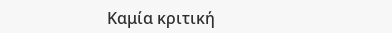Καμία κριτική